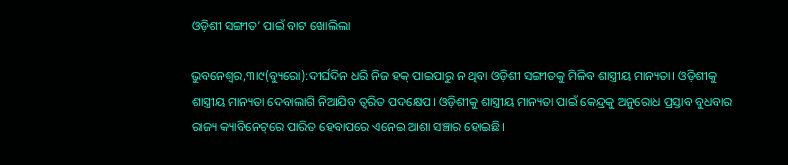ଓଡ଼ିଶୀ ସଙ୍ଗୀତ’ ପାଇଁ ବାଟ ଖୋଲିଲା

ଭୁବନେଶ୍ୱର,୩ା୯(ବ୍ୟୁରୋ):ଦୀର୍ଘଦିନ ଧରି ନିଜ ହକ୍‌ ପାଇପାରୁ ନ ଥିବା ଓଡ଼ିଶୀ ସଙ୍ଗୀତକୁ ମିଳିବ ଶାସ୍ତ୍ରୀୟ ମାନ୍ୟତା। ଓଡ଼ିଶୀକୁ ଶାସ୍ତ୍ରୀୟ ମାନ୍ୟତା ଦେବାଲାଗି ନିଆଯିବ ତ୍ୱରିତ ପଦକ୍ଷେପ। ଓଡ଼ିଶୀକୁ ଶାସ୍ତ୍ରୀୟ ମାନ୍ୟତା ପାଇଁ କେନ୍ଦ୍ରକୁ ଅନୁରୋଧ ପ୍ରସ୍ତାବ ବୁଧବାର ରାଜ୍ୟ କ୍ୟାବିନେଟ୍‌ରେ ପାରିତ ହେବାପରେ ଏନେଇ ଆଶା ସଞ୍ଚାର ହୋଇଛି।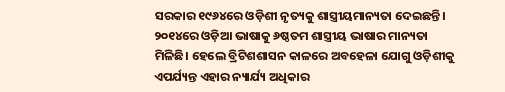ସରକାର ୧୯୬୪ରେ ଓଡ଼ିଶୀ ନୃତ୍ୟକୁ ଶାସ୍ତ୍ରୀୟମାନ୍ୟତା ଦେଇଛନ୍ତି। ୨୦୧୪ରେ ଓଡ଼ିଆ ଭାଷାକୁ ୬ଷ୍ଠତମ ଶାସ୍ତ୍ରୀୟ ଭାଷାର ମାନ୍ୟତା ମିଳିଛି। ହେଲେ ବ୍ରିଟିଶଶାସନ କାଳରେ ଅବହେଳା ଯୋଗୁ ଓଡ଼ିଶୀକୁ ଏପର୍ଯ୍ୟନ୍ତ ଏହାର ନ୍ୟାର୍ଯ୍ୟ ଅଧିକାର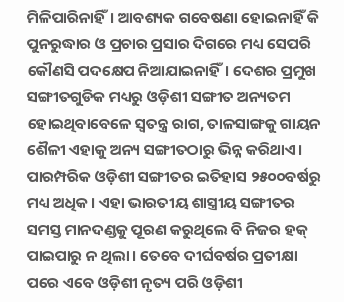ମିଳିପାରିନାହିଁ। ଆବଶ୍ୟକ ଗବେଷଣା ହୋଇନାହିଁ କି ପୁନରୁଦ୍ଧାର ଓ ପ୍ରଚାର ପ୍ରସାର ଦିଗରେ ମଧ୍ୟ ସେପରି କୌଣସି ପଦକ୍ଷେପ ନିଆଯାଇନାହିଁ। ଦେଶର ପ୍ରମୁଖ ସଙ୍ଗୀତଗୁଡିକ ମଧ୍ୟରୁ ଓଡ଼ିଶୀ ସଙ୍ଗୀତ ଅନ୍ୟତମ ହୋଇଥିବାବେଳେ ସ୍ବତନ୍ତ୍ର ରାଗ, ତାଳସାଙ୍ଗକୁ ଗାୟନ ଶୈଳୀ ଏହାକୁ ଅନ୍ୟ ସଙ୍ଗୀତଠାରୁ ଭିନ୍ନ କରିଥାଏ। ପାରମ୍ପରିକ ଓଡ଼ିଶୀ ସଙ୍ଗୀତର ଇତିହାସ ୨୫୦୦ବର୍ଷରୁ ମଧ୍ୟ ଅଧିକ। ଏହା ଭାରତୀୟ ଶାସ୍ତ୍ରୀୟ ସଙ୍ଗୀତର ସମସ୍ତ ମାନଦଣ୍ଡକୁ ପୂରଣ କରୁଥିଲେ ବି ନିଜର ହକ୍‌ ପାଇପାରୁ ନ ଥିଲା। ତେବେ ଦୀର୍ଘବର୍ଷର ପ୍ରତୀକ୍ଷା ପରେ ଏବେ ଓଡ଼ିଶୀ ନୃତ୍ୟ ପରି ଓଡ଼ିଶୀ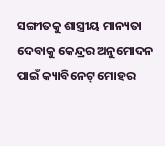ସଙ୍ଗୀତକୁ ଶାସ୍ତ୍ରୀୟ ମାନ୍ୟତା ଦେବାକୁ କେନ୍ଦ୍ରର ଅନୁମୋଦନ ପାଇଁ କ୍ୟାବିନେଟ୍‌ ମୋହର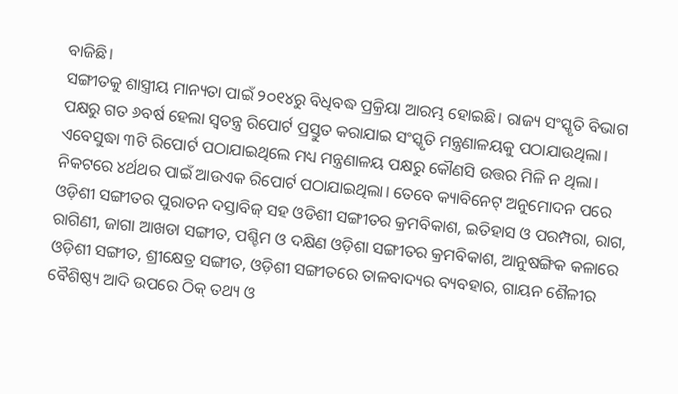ବାଜିଛି।
ସଙ୍ଗୀତକୁ ଶାସ୍ତ୍ରୀୟ ମାନ୍ୟତା ପାଇଁ ୨୦୧୪ରୁ ବିଧିବଦ୍ଧ ପ୍ରକ୍ରିୟା ଆରମ୍ଭ ହୋଇଛି। ରାଜ୍ୟ ସଂସ୍କୃତି ବିଭାଗ ପକ୍ଷରୁ ଗତ ୬ବର୍ଷ ହେଲା ସ୍ବତନ୍ତ୍ର ରିପୋର୍ଟ ପ୍ରସ୍ତୁତ କରାଯାଇ ସଂସ୍କୃତି ମନ୍ତ୍ରଣାଳୟକୁ ପଠାଯାଉଥିଲା। ଏବେସୁଦ୍ଧା ୩ଟି ରିପୋର୍ଟ ପଠାଯାଇଥିଲେ ମଧ୍ୟ ମନ୍ତ୍ରଣାଳୟ ପକ୍ଷରୁ କୌଣସି ଉତ୍ତର ମିଳି ନ ଥିଲା। ନିକଟରେ ୪ର୍ଥଥର ପାଇଁ ଆଉଏକ ରିପୋର୍ଟ ପଠାଯାଇଥିଲା। ତେବେ କ୍ୟାବିନେଟ୍‌ ଅନୁମୋଦନ ପରେ ଓଡ଼ିଶୀ ସଙ୍ଗୀତର ପୁରାତନ ଦସ୍ତାବିଜ୍‌ ସହ ଓଡିଶୀ ସଙ୍ଗୀତର କ୍ରମବିକାଶ, ଇତିହାସ ଓ ପରମ୍ପରା, ରାଗ, ରାଗିଣୀ, ଜାଗା ଆଖଡା ସଙ୍ଗୀତ, ପଶ୍ଚିମ ଓ ଦକ୍ଷିଣ ଓଡ଼ିଶା ସଙ୍ଗୀତର କ୍ରମବିକାଶ, ଆନୁଷଙ୍ଗିକ କଳାରେ ଓଡ଼ିଶୀ ସଙ୍ଗୀତ, ଶ୍ରୀକ୍ଷେତ୍ର ସଙ୍ଗୀତ, ଓଡ଼ିଶୀ ସଙ୍ଗୀତରେ ତାଳବାଦ୍ୟର ବ୍ୟବହାର, ଗାୟନ ଶୈଳୀର ବୈଶିଷ୍ଠ୍ୟ ଆଦି ଉପରେ ଠିକ୍‌ ତଥ୍ୟ ଓ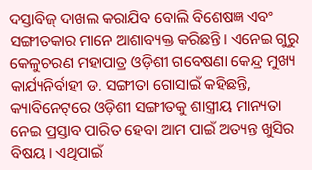ଦସ୍ତାବିଜ୍‌ ଦାଖଲ କରାଯିବ ବୋଲି ବିଶେଷଜ୍ଞ ଏବଂ ସଙ୍ଗୀତକାର ମାନେ ଆଶାବ୍ୟକ୍ତ କରିଛନ୍ତି। ଏନେଇ ଗୁରୁ କେଳୁଚରଣ ମହାପାତ୍ର ଓଡ଼ିଶୀ ଗବେଷଣା କେନ୍ଦ୍ର ମୁଖ୍ୟ କାର୍ଯ୍ୟନିର୍ବାହୀ ଡ. ସଙ୍ଗୀତା ଗୋସାଇଁ କହିଛନ୍ତି, କ୍ୟାବିନେଟ୍‌ରେ ଓଡ଼ିଶୀ ସଙ୍ଗୀତକୁ ଶାସ୍ତ୍ରୀୟ ମାନ୍ୟତା ନେଇ ପ୍ରସ୍ତାବ ପାରିତ ହେବା ଆମ ପାଇଁ ଅତ୍ୟନ୍ତ ଖୁସିର ବିଷୟ। ଏଥିପାଇଁ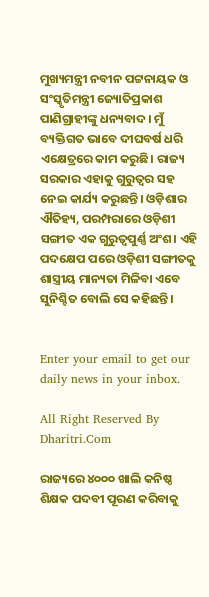ମୁଖ୍ୟମନ୍ତ୍ରୀ ନବୀନ ପଟ୍ଟନାୟକ ଓ ସଂସ୍କୃତିମନ୍ତ୍ରୀ ଜ୍ୟୋତିପ୍ରକାଶ ପାଣିଗ୍ରାହୀଙ୍କୁ ଧନ୍ୟବାଦ। ମୁଁ ବ୍ୟକ୍ତିଗତ ଭାବେ ଦୀଘବର୍ଷ ଧରି ଏକ୍ଷେତ୍ରରେ କାମ କରୁଛି। ରାଜ୍ୟ ସରକାର ଏହାକୁ ଗୁରୁତ୍ୱର ସହ ନେଇ କାର୍ଯ୍ୟ କରୁଛନ୍ତି। ଓଡ଼ିଶାର ଐତିହ୍ୟ, ପରମ୍ପରାରେ ଓଡ଼ିଶୀ ସଙ୍ଗୀତ ଏକ ଗୁରୁତ୍ୱପୁର୍ଣ୍ଣ ଅଂଶ। ଏହି ପଦକ୍ଷେପ ପରେ ଓଡ଼ିଶୀ ସଙ୍ଗୀତକୁ ଶାସ୍ତ୍ରୀୟ ମାନ୍ୟତା ମିଳିବା ଏବେ ସୁନିଶ୍ଚିତ ବୋଲି ସେ କହିଛନ୍ତି।


Enter your email to get our daily news in your inbox.

All Right Reserved By Dharitri.Com

ରାଜ୍ୟରେ ୪୦୦୦ ଖାଲି କନିଷ୍ଠ ଶିକ୍ଷକ ପଦବୀ ପୂରଣ କରିବାକୁ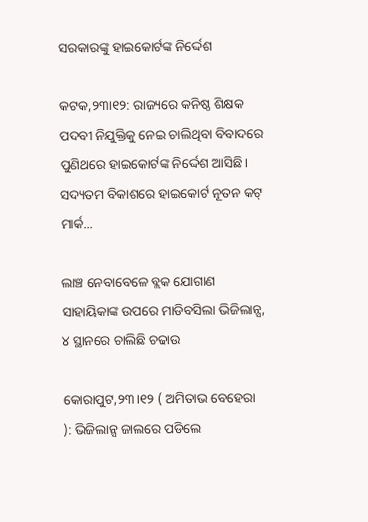ସରକାରଙ୍କୁ ହାଇକୋର୍ଟଙ୍କ ନିର୍ଦ୍ଦେଶ

କଟକ,୨୩ା୧୨: ରାଜ୍ୟରେ କନିଷ୍ଠ ଶିକ୍ଷକ ପଦବୀ ନିଯୁକ୍ତିକୁ ନେଇ ଚାଲିଥିବା ବିବାଦରେ ପୁଣିଥରେ ହାଇକୋର୍ଟଙ୍କ ନିର୍ଦ୍ଦେଶ ଆସିଛି। ସଦ୍ୟତମ ବିକାଶରେ ହାଇକୋର୍ଟ ନୂତନ କଟ୍ ମାର୍କ...

ଲାଞ୍ଚ ନେବାବେଳେ ବ୍ଲକ ଯୋଗାଣ ସାହାୟିକାଙ୍କ ଉପରେ ମାଡିବସିଲା ଭିଜିଲାନ୍ସ, ୪ ସ୍ଥାନରେ ଚାଲିଛି ଚଢାଉ

କୋରାପୁଟ,୨୩।୧୨ ( ଅମିତାଭ ବେହେରା ): ଭିଜିଲାନ୍ସ ଜାଲରେ ପଡିଲେ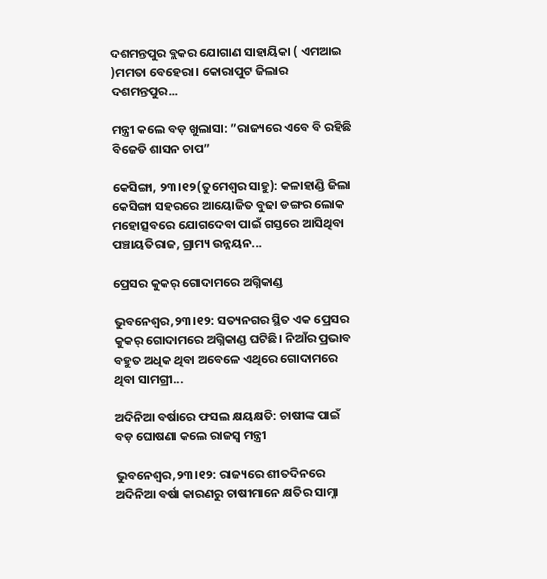ଦଶମନ୍ତପୁର ବ୍ଲକର ଯୋଗାଣ ସାହାୟିକା ( ଏମଆଇ )ମମତା ବେହେରା। କୋରାପୁଟ ଜିଲାର ଦଶମନ୍ତପୁର...

ମନ୍ତ୍ରୀ କଲେ ବଡ଼ ଖୁଲାସା: ”ରାଜ୍ୟରେ ଏବେ ବି ରହିଛି ବିଜେଡି ଶାସନ ଚାପ”

କେସିଙ୍ଗା, ୨୩।୧୨(ତୁମେଶ୍ୱର ସାହୁ): କଳାହାଣ୍ଡି ଜିଲା କେସିଙ୍ଗା ସହରରେ ଆୟୋଜିତ ବୁଢା ଡଙ୍ଗର ଲୋକ ମହୋତ୍ସବରେ ଯୋଗଦେବା ପାଇଁ ଗସ୍ତରେ ଆସିଥିବା ପଞ୍ଚାୟତିରାଜ, ଗ୍ରାମ୍ୟ ଉନ୍ନୟନ...

ପ୍ରେସର କୁକର୍ ଗୋଦାମରେ ଅଗ୍ନିକାଣ୍ଡ

ଭୁବନେଶ୍ୱର,୨୩।୧୨: ସତ୍ୟନଗର ସ୍ଥିତ ଏକ ପ୍ରେସର କୁକର୍ ଗୋଦାମରେ ଅଗ୍ନିକାଣ୍ଡ ଘଟିଛି। ନିଆଁର ପ୍ରଭାବ ବହୁତ ଅଧିକ ଥିବା ଅବେଳେ ଏଥିରେ ଗୋଦାମରେ ଥିବା ସାମଗ୍ରୀ...

ଅଦିନିଆ ବର୍ଷାରେ ଫସଲ କ୍ଷୟକ୍ଷତି: ଚାଷୀଙ୍କ ପାଇଁ ବଡ଼ ଘୋଷଣା କଲେ ରାଜସ୍ଵ ମନ୍ତ୍ରୀ

ଭୁବନେଶ୍ୱର,୨୩।୧୨: ରାଜ୍ୟରେ ଶୀତଦିନରେ ଅଦିନିଆ ବର୍ଷା କାରଣରୁ ଚାଷୀମାନେ କ୍ଷତିର ସାମ୍ନା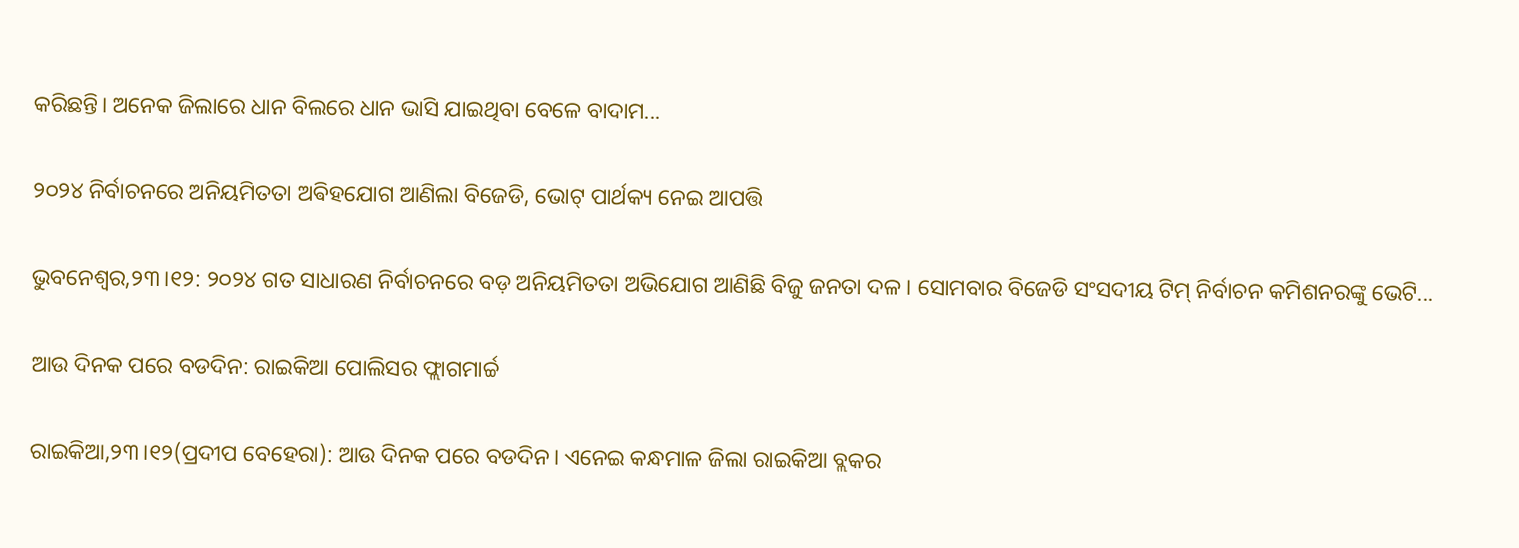କରିଛନ୍ତି। ଅନେକ ଜିଲାରେ ଧାନ ବିଲରେ ଧାନ ଭାସି ଯାଇଥିବା ବେଳେ ବାଦାମ...

୨୦୨୪ ନିର୍ବାଚନରେ ଅନିୟମିତତା ଅଵିହଯୋଗ ଆଣିଲା ବିଜେଡି, ଭୋଟ୍ ପାର୍ଥକ୍ୟ ନେଇ ଆପତ୍ତି

ଭୁବନେଶ୍ୱର,୨୩।୧୨: ୨୦୨୪ ଗତ ସାଧାରଣ ନିର୍ବାଚନରେ ବଡ଼ ଅନିୟମିତତା ଅଭିଯୋଗ ଆଣିଛି ବିଜୁ ଜନତା ଦଳ। ସୋମବାର ବିଜେଡି ସଂସଦୀୟ ଟିମ୍‌ ନିର୍ବାଚନ କମିଶନରଙ୍କୁ ଭେଟି...

ଆଉ ଦିନକ ପରେ ବଡଦିନ: ରାଇକିଆ ପୋଲିସର ଫ୍ଲାଗମାର୍ଚ୍ଚ

ରାଇକିଆ,୨୩।୧୨(ପ୍ରଦୀପ ବେହେରା): ଆଉ ଦିନକ ପରେ ବଡଦିନ। ଏନେଇ କନ୍ଧମାଳ ଜିଲା ରାଇକିଆ ବ୍ଲକର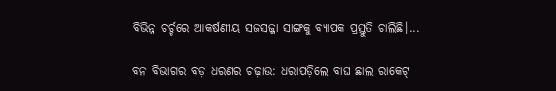ବିଭିନ୍ନ ଚର୍ଚ୍ଚରେ ଆକର୍ଷଣୀୟ ସଜସଜ୍ଜା ସାଙ୍ଗକୁ ବ୍ୟାପକ ପ୍ରସ୍ତୁତି ଚାଲିଛି।...

ବନ ବିଭାଗର ବଡ଼ ଧରଣର ଚଢ଼ାଉ: ଧରାପଡ଼ିଲେ ବାଘ ଛାଲ ରାକେଟ୍‌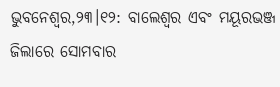ଭୁବନେଶ୍ୱର,୨୩।୧୨: ବାଲେଶ୍ୱର ଏବଂ ମୟୂରଭଞ୍ଜ ଜିଲାରେ ସୋମବାର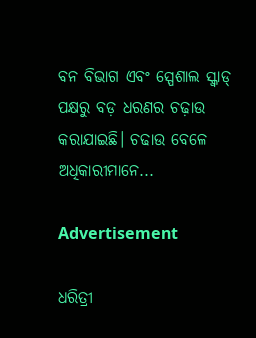ବନ ବିଭାଗ ଏବଂ ସ୍ପେଶାଲ ସ୍କ୍ବାଡ୍‌ ପକ୍ଷରୁ ବଡ଼ ଧରଣର ଚଢ଼ାଉ କରାଯାଇଛି। ଚଢାଉ ବେଳେ ଅଧିକାରୀମାନେ...

Advertisement

ଧରିତ୍ରୀ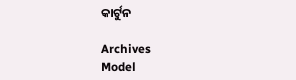କାର୍ଟୁନ

Archives
Model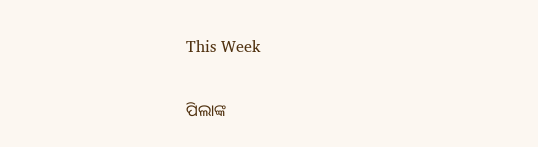This Week

ପିଲାଙ୍କ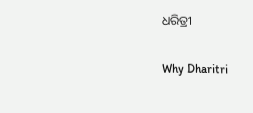ଧରିତ୍ରୀ

Why Dharitri